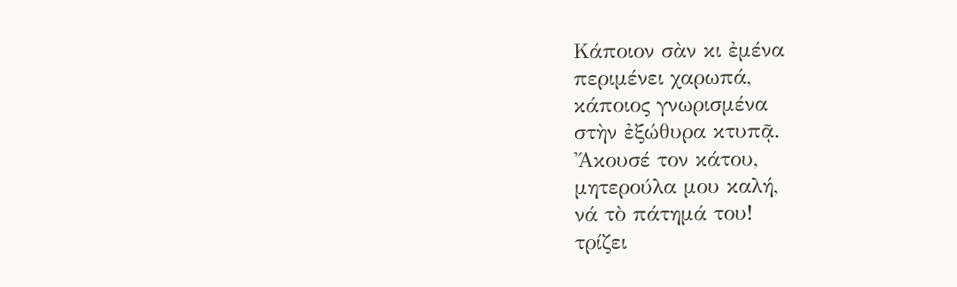Κάποιον σὰν κι ἐμένα
περιμένει χαρωπά,
κάποιος γνωρισμένα
στὴν ἐξώθυρα κτυπᾷ.
Ἄκουσέ τον κάτου,
μητερούλα μου καλή,
νά τὸ πάτημά του!
τρίζει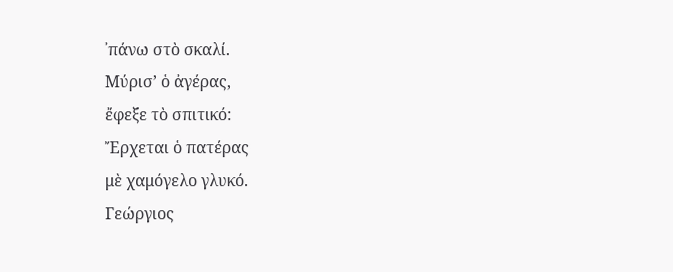᾽πάνω στὸ σκαλί.
Μύρισ’ ὁ ἀγέρας,
ἔφεξε τὸ σπιτικό:
Ἔρχεται ὁ πατέρας
μὲ χαμόγελο γλυκό.
Γεώργιος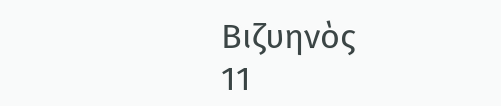Βιζυηνὸς
11